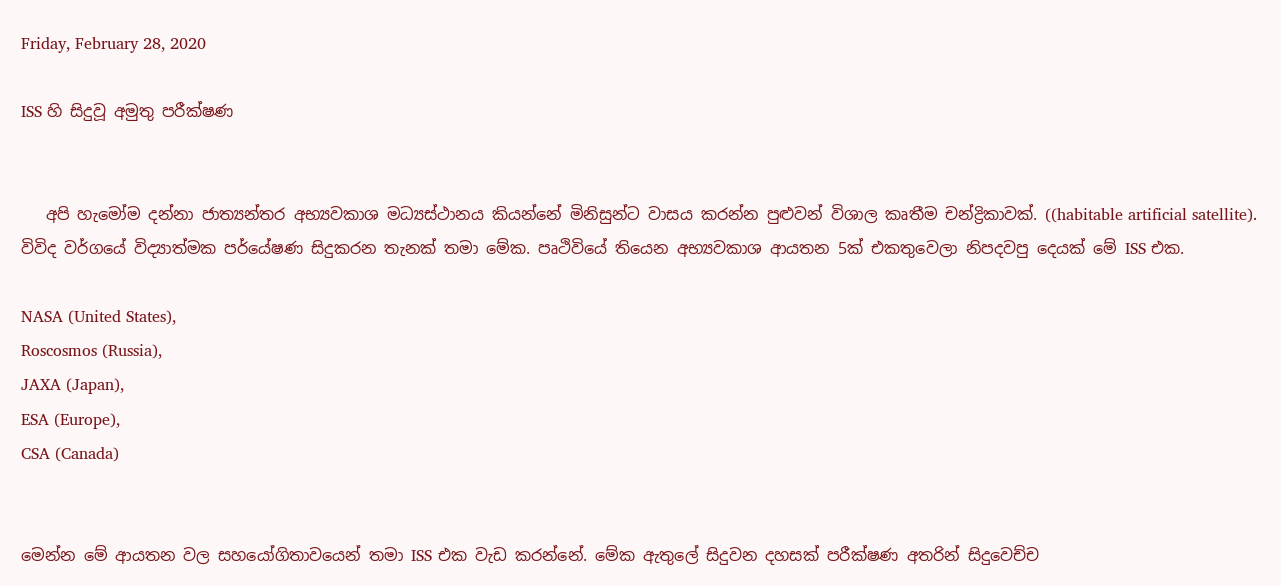Friday, February 28, 2020

ISS හි සිදුවූ අමුතු පරීක්ෂණ


   අපි හැමෝම දන්නා ජාත්‍යන්තර අභ්‍යවකාශ මධ්‍යස්ථානය කියන්නේ මිනිසුන්ට වාසය කරන්න පුළුවන් විශාල කෘතීම චන්ද්‍රිකාවක්. ((habitable artificial satellite). විවිද වර්ගයේ විද්‍යාත්මක පර්යේෂණ සිදුකරන තැනක් තමා මේක. පෘථිවියේ තියෙන අභ්‍යවකාශ ආයතන 5ක් එකතුවෙලා නිපදවපු දෙයක් මේ ISS එක.

NASA (United States),
Roscosmos (Russia),
JAXA (Japan),
ESA (Europe),
CSA (Canada)


මෙන්න මේ ආයතන වල සහයෝගිතාවයෙන් තමා ISS එක වැඩ කරන්නේ. මේක ඇතුලේ සිදුවන දහසක් පරීක්ෂණ අතරින් සිදුවෙච්ච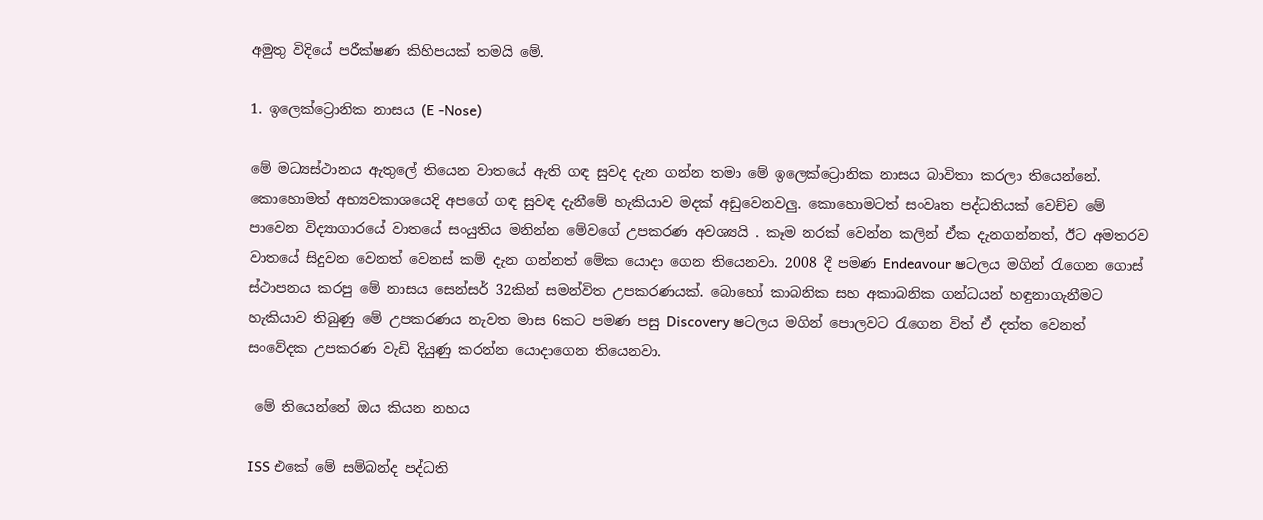අමුතු විදියේ පරීක්ෂණ කිහිපයක් තමයි මේ.

1. ඉලෙක්ට්‍රොනික නාසය (E -Nose)

මේ මධ්‍යස්ථානය ඇතුලේ තියෙන වාතයේ ඇති ගඳ සුවද දැන ගන්න තමා මේ ඉලෙක්ට්‍රොනික නාසය බාවිතා කරලා තියෙන්නේ. කොහොමත් අභ්‍යවකාශයෙදි අපගේ ගඳ සුවඳ දැනීමේ හැකියාව මදක් අඩුවෙනවලු. කොහොමටත් සංවෘත පද්ධතියක් වෙච්ච මේ පාවෙන විද්‍යාගාරයේ වාතයේ සංයුතිය මනින්න මේවගේ උපකරණ අවශ්‍යයි . කෑම නරක් වෙන්න කලින් ඒක දැනගන්නත්, ඊට අමතරව වාතයේ සිදුවන වෙනත් වෙනස් කම් දැන ගන්නත් මේක යොදා ගෙන තියෙනවා. 2008 දී පමණ Endeavour ෂටලය මගින් රැගෙන ගොස් ස්ථාපනය කරපු මේ නාසය සෙන්සර් 32කින් සමන්විත උපකරණයක්. බොහෝ කාබනික සහ අකාබනික ගන්ධයන් හඳුනාගැනීමට හැකියාව තිබුණු මේ උපකරණය නැවත මාස 6කට පමණ පසු Discovery ෂටලය මගින් පොලවට රැගෙන විත් ඒ දත්ත වෙනත් සංවේදක උපකරණ වැඩි දියුණු කරන්න යොදාගෙන තියෙනවා.

 මේ තියෙන්නේ ඔය කියන නහය

ISS එකේ මේ සම්බන්ද පද්ධති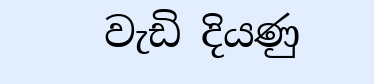වැඩි දියණු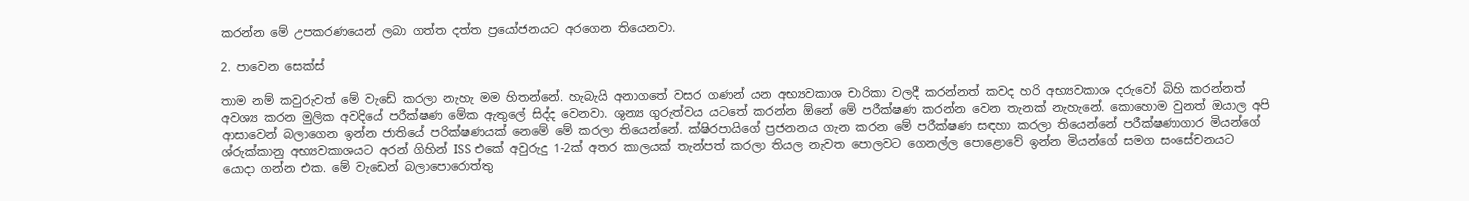කරන්න මේ උපකරණයෙන් ලබා ගත්ත දත්ත ප්‍රයෝජනයට අරගෙන තියෙනවා.

2. පාවෙන සෙක්ස්

තාම නම් කවුරුවත් මේ වැඩේ කරලා නැහැ මම හිතන්නේ. හැබැයි අනාගතේ වසර ගණන් යන අභ්‍යවකාශ චාරිකා වලදී කරන්නත් කවද හරි අභ්‍යවකාශ දරුවෝ බිහි කරන්නත් අවශ්‍ය කරන මුලික අවදියේ පරීක්ෂණ මේක ඇතුලේ සිද්ද වෙනවා. ශුන්‍ය ගුරුත්වය යටතේ කරන්න ඕනේ මේ පරීක්ෂණ කරන්න වෙන තැනක් නැහැනේ. කොහොම වුනත් ඔයාල අපි ආසාවෙන් බලාගෙන ඉන්න ජාතියේ පරික්ෂණයක් නෙමේ මේ කරලා තියෙන්නේ. ක්ෂිරපායිගේ ප්‍රජනනය ගැන කරන මේ පරීක්ෂණ සඳහා කරලා තියෙන්නේ පරීක්ෂණාගාර මියන්ගේ ශ්රුක්කානු අභ්‍යවකාශයට අරන් ගිහින් ISS එකේ අවුරුදු 1-2ක් අතර කාලයක් තැන්පත් කරලා තියල නැවත පොලවට ගෙනල්ල පොළොවේ ඉන්න මියන්ගේ සමග සංසේචනයට යොදා ගන්න එක. මේ වැඩෙන් බලාපොරොත්තු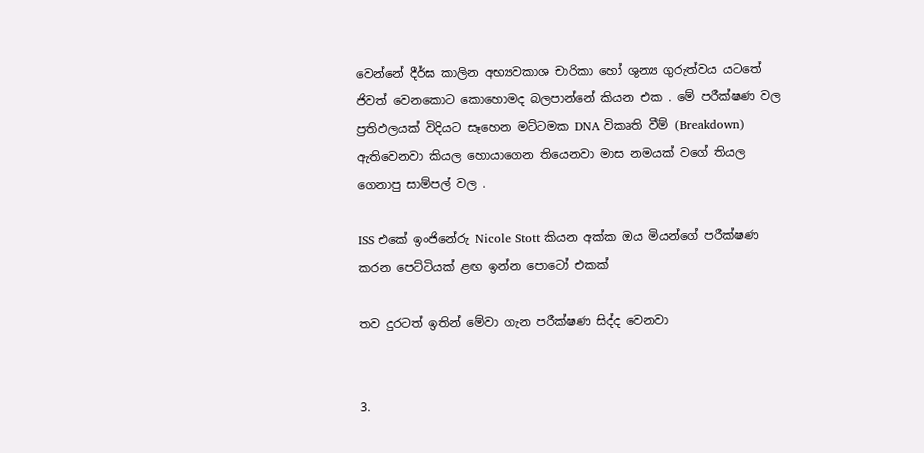වෙන්නේ දීර්ඝ කාලින අභ්‍යවකාශ චාරිකා හෝ ශුන්‍ය ගුරුත්වය යටතේ ජිවත් වෙනකොට කොහොමද බලපාන්නේ කියන එක . මේ පරීක්ෂණ වල ප්‍රතිඵලයක් විදියට සෑහෙන මට්ටමක DNA විකෘති වීම් (Breakdown) ඇතිවෙනවා කියල හොයාගෙන තියෙනවා මාස නමයක් වගේ තියල ගෙනාපු සාම්පල් වල .

ISS එකේ ඉංජිනේරු Nicole Stott කියන අක්ක ඔය මියන්ගේ පරීක්ෂණ කරන පෙට්ටියක් ළඟ ඉන්න පොටෝ එකක්

තව දුරටත් ඉතින් මේවා ගැන පරීක්ෂණ සිද්ද වෙනවා


3.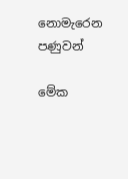නොමැරෙන පණුවන්

මේක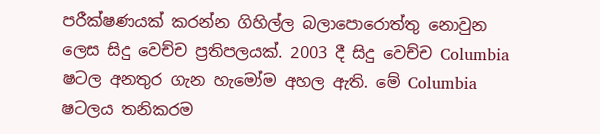පරීක්ෂණයක් කරන්න ගිහිල්ල බලාපොරොත්තු නොවුන ලෙස සිදු වෙච්ච ප්‍රතිපලයක්. 2003 දී සිදු වෙච්ච Columbia ෂටල අනතුර ගැන හැමෝම අහල ඇති. මේ Columbia ෂටලය තනිකරම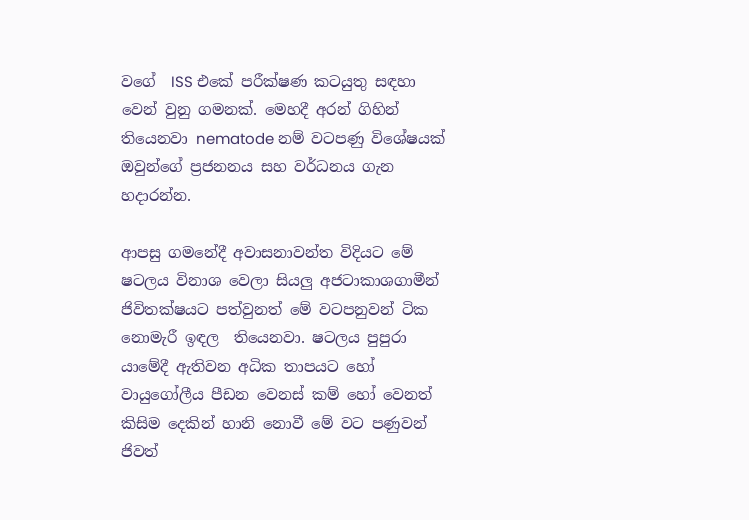වගේ  ISS එකේ පරීක්ෂණ කටයුතු සඳහා වෙන් වුනු ගමනක්. මෙහදී අරන් ගිහින් තියෙනවා nematode නම් වටපණු විශේෂයක් ඔවුන්ගේ ප්‍රජනනය සහ වර්ධනය ගැන හදාරන්න.

ආපසු ගමනේදී අවාසනාවන්ත විදියට මේ ෂටලය විනාශ වෙලා සියලු අජටාකාශගාමීන් ජිවිතක්ෂයට පත්වුනත් මේ වටපනුවන් ටික නොමැරී ඉඳල  තියෙනවා. ෂටලය පුපුරා යාමේදී ඇතිවන අධික තාපයට හෝ වායුගෝලීය පීඩන වෙනස් කම් හෝ වෙනත් කිසිම දෙකින් හානි නොවී මේ වට පණුවන් ජිවත්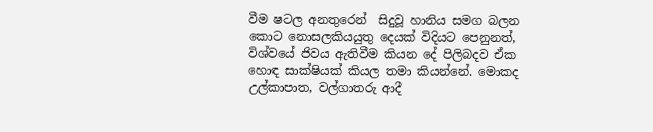වීම ෂටල අනතුරෙන්  සිදුවූ හානිය සමග බලන කොට නොසලකියයුතු දෙයක් විදියට පෙනුනත්, විශ්වයේ ජිවය ඇතිවීම කියන දේ පිලිබදව ඒක හොඳ සාක්ෂියක් කියල තමා කියන්නේ. මොකද උල්කාපාත, වල්ගාතරු ආදී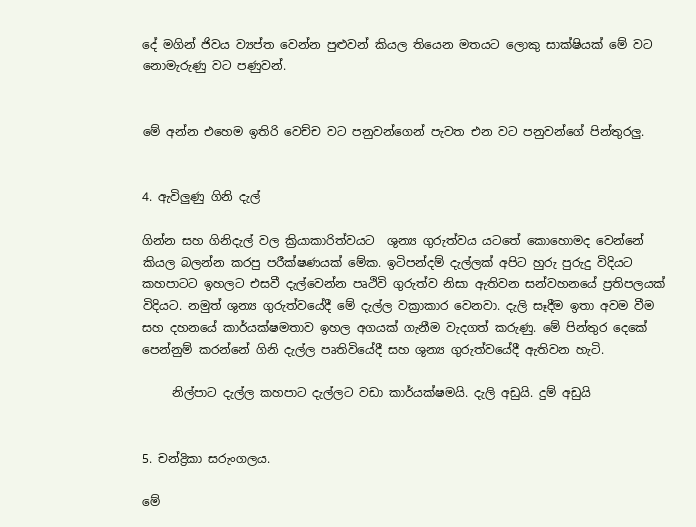දේ මගින් ජිවය ව්‍යප්ත වෙන්න පුළුවන් කියල තියෙන මතයට ලොකු සාක්ෂියක් මේ වට නොමැරුණු වට පණුවන්.


මේ අන්න එහෙම ඉතිරි වෙච්ච වට පනුවන්ගෙන් පැවත එන වට පනුවන්ගේ පින්තුරලු.


4. ඇවිලුණු ගිනි දැල්

ගින්න සහ ගිනිදැල් වල ක්‍රියාකාරිත්වයට  ශුන්‍ය ගුරුත්වය යටතේ කොහොමද වෙන්නේ කියල බලන්න කරපු පරීක්ෂණයක් මේක. ඉටිපන්දම් දැල්ලක් අපිට හුරු පුරුදු විදියට කහපාටට ඉහලට එසවී දැල්වෙන්න පෘථිවි ගුරුත්ව නිසා ඇතිවන සන්වහනයේ ප්‍රතිපලයක් විදියට. නමුත් ශුන්‍ය ගුරුත්වයේදී මේ දැල්ල වක්‍රාකාර වෙනවා. දැලි සෑදීම ඉතා අවම වීම සහ දහනයේ කාර්යක්ෂමතාව ඉහල අගයක් ගැනීම වැදගත් කරුණු. මේ පින්තුර දෙකේ පෙන්නුම් කරන්නේ ගිනි දැල්ල පෘතිවියේදී සහ ශුන්‍ය ගුරුත්වයේදී ඇතිවන හැටි.

     නිල්පාට දැල්ල කහපාට දැල්ලට වඩා කාර්යක්ෂමයි. දැලි අඩුයි. දුම් අඩුයි


5. චන්ද්‍රිකා සරුංගලය.

මේ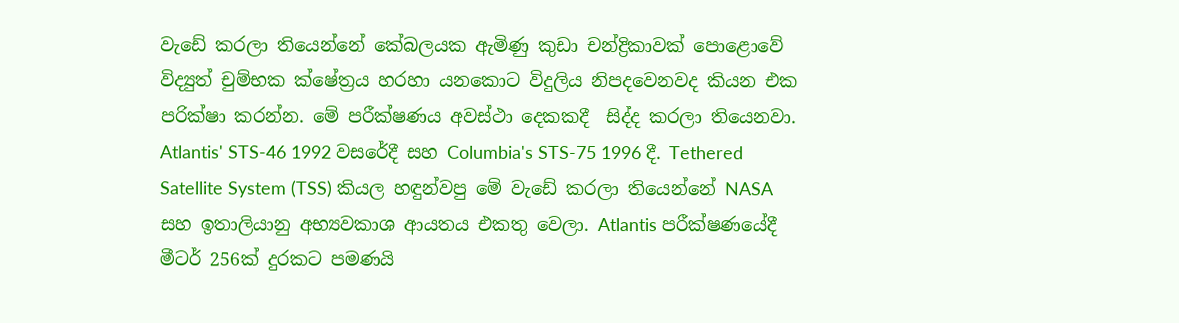වැඩේ කරලා තියෙන්නේ කේබලයක ඇමිණු කුඩා චන්ද්‍රිකාවක් පොළොවේ විද්‍යුත් චුම්භක ක්ෂේත්‍රය හරහා යනකොට විදුලිය නිපදවෙනවද කියන එක පරික්ෂා කරන්න. මේ පරීක්ෂණය අවස්ථා දෙකකදී  සිද්ද කරලා තියෙනවා. Atlantis' STS-46 1992 වසරේදී සහ Columbia's STS-75 1996 දී. Tethered Satellite System (TSS) කියල හඳුන්වපු මේ වැඩේ කරලා තියෙන්නේ NASA සහ ඉතාලියානු අභ්‍යවකාශ ආයතය එකතු වෙලා. Atlantis පරීක්ෂණයේදී මීටර් 256ක් දුරකට පමණයි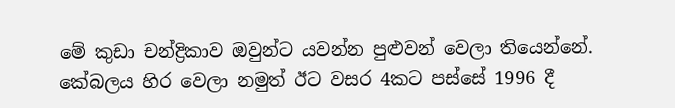මේ කුඩා චන්ද්‍රිකාව ඔවුන්ට යවන්න පුළුවන් වෙලා තියෙන්නේ. කේබලය හිර වෙලා නමුත් ඊට වසර 4කට පස්සේ 1996 දී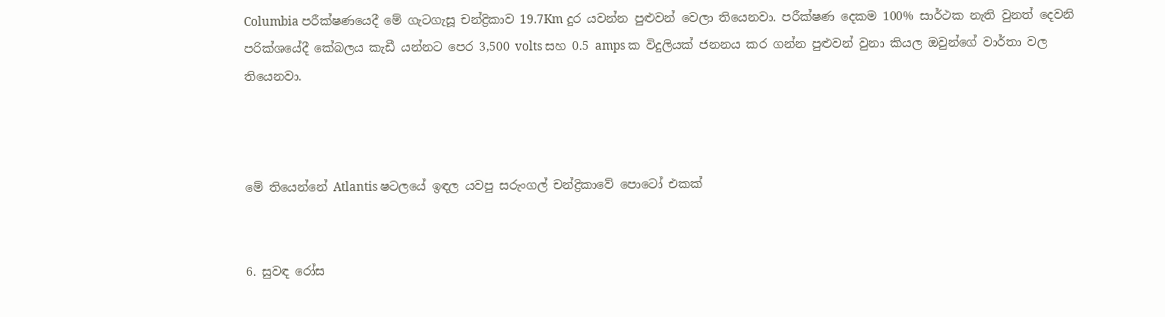Columbia පරීක්ෂණයෙදී මේ ගැටගැසූ චන්ද්‍රිකාව 19.7Km දුර යවන්න පුළුවන් වෙලා තියෙනවා. පරීක්ෂණ දෙකම 100% සාර්ථක නැති වුනත් දෙවනි පරික්ශයේදී කේබලය කැඩී යන්නට පෙර 3,500 volts සහ 0.5 amps ක විදුලියක් ජනනය කර ගන්න පුළුවන් වුනා කියල ඔවුන්ගේ වාර්තා වල තියෙනවා.



මේ තියෙන්නේ Atlantis ෂටලයේ ඉඳල යවපු සරුංගල් චන්ද්‍රිකාවේ පොටෝ එකක්


6. සුවඳ රෝස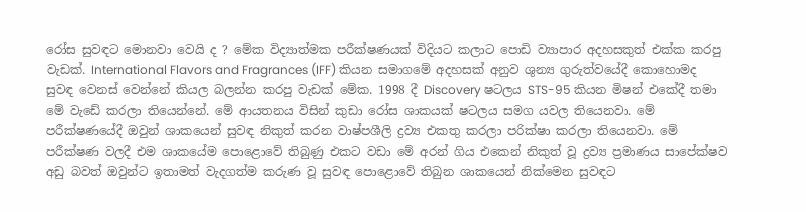රෝස සුවඳට මොනවා වෙයි ද ? මේක විද්‍යාත්මක පරීක්ෂණයක් විදියට කලාට පොඩි ව්‍යාපාර අදහසකුත් එක්ක කරපු වැඩක්. International Flavors and Fragrances (IFF) කියන සමාගමේ අදහසක් අනුව ශුන්‍ය ගුරුත්වයේදී කොහොමද සුවඳ වෙනස් වෙන්නේ කියල බලන්න කරපු වැඩක් මේක. 1998 දී Discovery ෂටලය STS-95 කියන මිෂන් එකේදී තමා මේ වැඩේ කරලා තියෙන්නේ. මේ ආයතනය විසින් කුඩා රෝස ශාකයක් ෂටලය සමග යවල තියෙනවා. මේ පරීක්ෂණයේදී ඔවුන් ශාකයෙන් සුවඳ නිකුත් කරන වාෂ්පශීලි ද්‍රව්‍ය එකතු කරලා පරික්ෂා කරලා තියෙනවා. මේ පරීක්ෂණ වලදී එම ශාකයේම පොළොවේ තිබුණු එකට වඩා මේ අරන් ගිය එකෙන් නිකුත් වූ ද්‍රව්‍ය ප්‍රමාණය සාපේක්ෂව අඩු බවත් ඔවුන්ට ඉතාමත් වැදගත්ම කරුණ වූ සුවඳ පොළොවේ තිබුන ශාකයෙන් නික්මෙන සුවඳට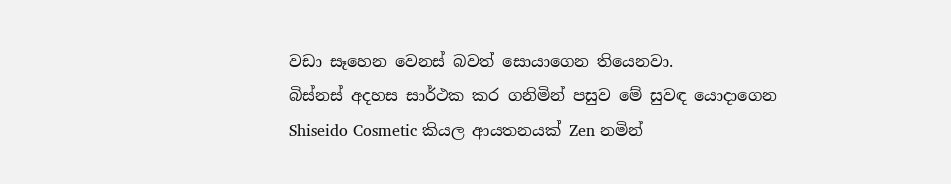වඩා සෑහෙන වෙනස් බවත් සොයාගෙන තියෙනවා.
බිස්නස් අදහස සාර්ථක කර ගනිමින් පසුව මේ සුවඳ යොදාගෙන Shiseido Cosmetic කියල ආයතනයක් Zen නමින්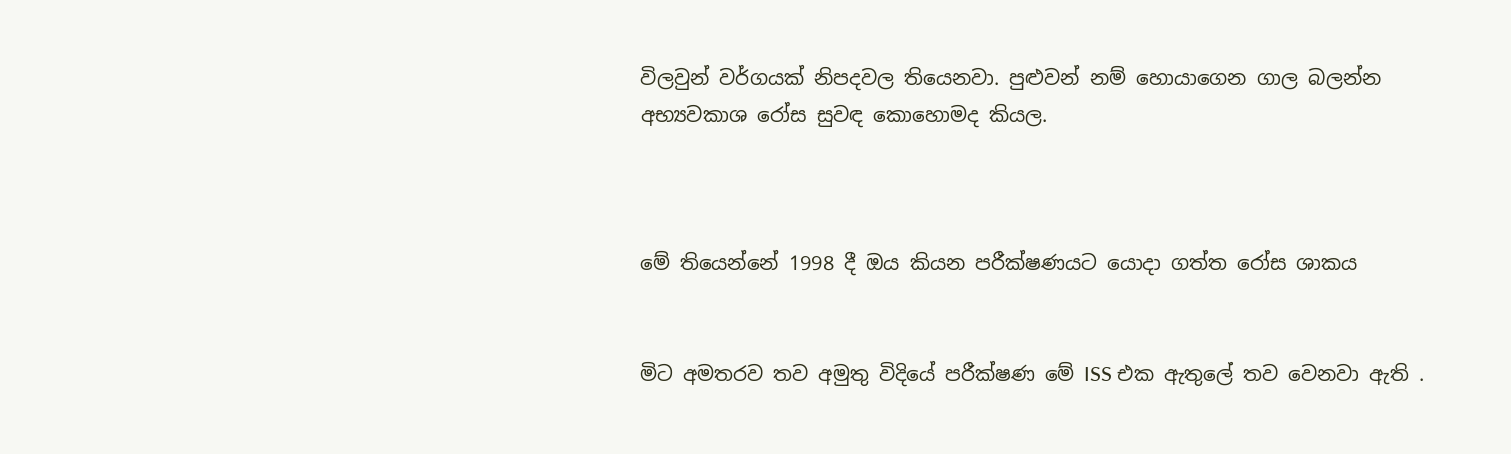විලවුන් වර්ගයක් නිපදවල තියෙනවා. පුළුවන් නම් හොයාගෙන ගාල බලන්න අභ්‍යවකාශ රෝස සුවඳ කොහොමද කියල.



මේ තියෙන්නේ 1998 දී ඔය කියන පරීක්ෂණයට යොදා ගත්ත රෝස ශාකය


මිට අමතරව තව අමුතු විදියේ පරීක්ෂණ මේ ISS එක ඇතුලේ තව වෙනවා ඇති .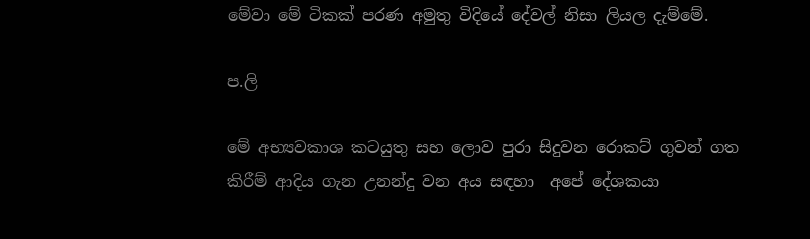මේවා මේ ටිකක් පරණ අමුතු විදියේ දේවල් නිසා ලියල දැම්මේ.

ප.ලි

මේ අභ්‍යවකාශ කටයුතු සහ ලොව පුරා සිදුවන රොකට් ගුවන් ගත කිරීම් ආදිය ගැන උනන්දු වන අය සඳහා  අපේ දේශකයා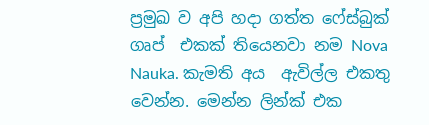ප්‍රමුඛ ව අපි හදා ගත්ත ෆේස්බුක් ගෘප්  එකක් තියෙනවා නම Nova Nauka. කැමති අය  ඇවිල්ල එකතු වෙන්න. මෙන්න ලින්ක් එක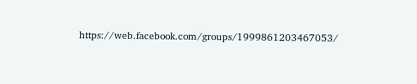https://web.facebook.com/groups/1999861203467053/